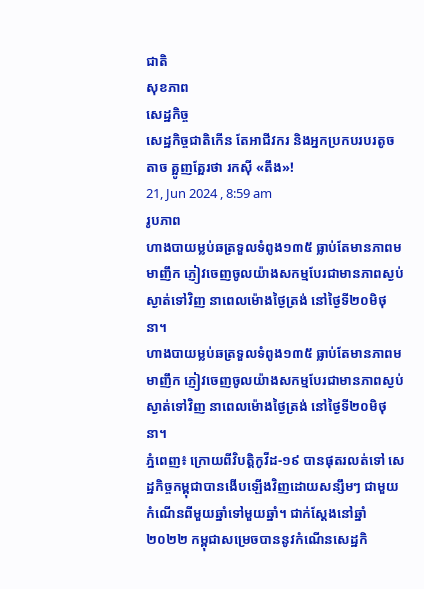ជាតិ
សុខភាព
សេដ្ឋកិច្ច
សេដ្ឋកិច្ចជាតិកើន តែអាជីវករ និងអ្នកប្រកបរបរតូចតាច ត្អូញត្អែរថា រកស៊ី «តឹង»!
21, Jun 2024 , 8:59 am
រូបភាព
ហាងបាយម្លប់ឆត្រទួលទំពូង១៣៥ ធ្លាប់តែមានភាពមមាញឹក ភ្ញៀវចេញចូលយ៉ាងសកម្មបែរជាមានភាពស្ងប់ស្ងាត់ទៅវិញ នាពេលម៉ោងថ្ងៃត្រង់ នៅថ្ងៃទី២០មិថុនា។
ហាងបាយម្លប់ឆត្រទួលទំពូង១៣៥ ធ្លាប់តែមានភាពមមាញឹក ភ្ញៀវចេញចូលយ៉ាងសកម្មបែរជាមានភាពស្ងប់ស្ងាត់ទៅវិញ នាពេលម៉ោងថ្ងៃត្រង់ នៅថ្ងៃទី២០មិថុនា។
ភ្នំពេញ៖ ក្រោយពីវិបត្តិកូវីដ-១៩ បានផុតរលត់ទៅ សេដ្ឋកិច្ចកម្ពុជាបានងើបឡើងវិញដោយសន្សឹមៗ ជាមួយកំណើនពីមួយឆ្នាំទៅមួយឆ្នាំ។ ជាក់ស្តែងនៅឆ្នាំ២០២២ កម្ពុជាសម្រេចបាននូវកំណើនសេដ្ឋកិ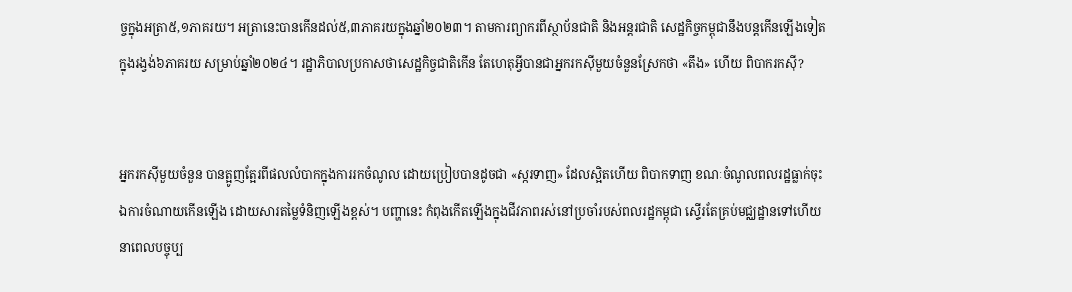ច្ចក្នុងអត្រា៥,១ភាគរយ។ អត្រានេះបានកើនដល់៥,៣ភាគរយក្នុងឆ្នាំ២០២៣។ តាមការព្យាករពីស្ថាប័នជាតិ និងអន្តរជាតិ សេដ្ឋកិច្ចកម្ពុជានឹងបន្តកើនឡើងទៀត ក្នុងរង្វង់៦ភាគរយ សម្រាប់ឆ្នាំ២០២៤។ រដ្ឋាភិបាលប្រកាសថាសេដ្ឋកិច្ចជាតិកើន តែហេតុអ្វីបានជាអ្នករកស៊ីមួយចំនួនស្រែកថា «តឹង» ហើយ ពិបាករកស៊ី?


អ្នករកស៊ីមួយចំនួន បានត្អូញត្អែរពីផលលំបាកក្នុងការរកចំណូល ដោយប្រៀបបានដូចជា «ស្ករទាញ» ដែលស្អិតហើយ ពិបាកទាញ ខណៈចំណូលពលរដ្ឋធ្លាក់ចុះ ឯការចំណាយកើនឡើង ដោយសារតម្លៃទំនិញឡើងខ្ពស់។ បញ្ហានេះ កំពុងកើតឡើងក្នុងជីវភាពរស់នៅប្រចាំរបស់ពលរដ្ឋកម្ពុជា ស្ទើរតែគ្រប់មជ្ឈដ្ឋានទៅហើយ នាពេលបច្ចុប្ប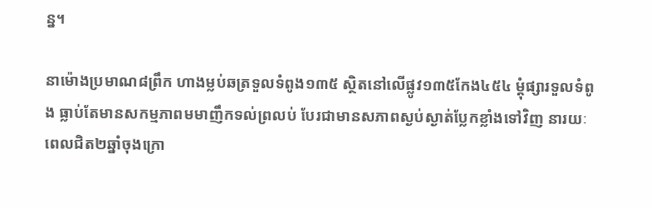ន្ន។

នាម៉ោងប្រមាណ៨ព្រឹក ហាងម្លប់ឆត្រទួលទំពូង១៣៥ ស្ថិតនៅលើផ្លូវ១៣៥កែង៤៥៤ ម្តុំផ្សារទួលទំពូង ធ្លាប់តែមានសកម្មភាពមមាញឹកទល់ព្រលប់ បែរជាមានសភាពស្ងប់ស្ងាត់ប្លែកខ្លាំងទៅវិញ នារយៈពេលជិត២ឆ្នាំចុងក្រោ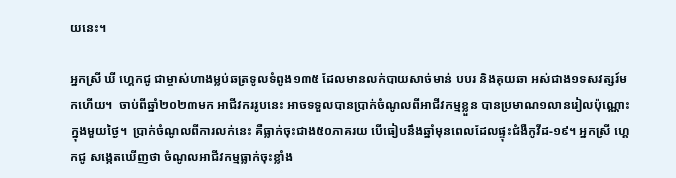យនេះ។

អ្នកស្រី ឃី ហ្គេកជូ ជាម្ចាស់ហាងម្លប់ឆត្រទូលទំពូង១៣៥ ដែលមានលក់បាយសាច់មាន់ បបរ និងគុយឆា អស់ជាង១ទសវត្សរ៍មកហើយ។  ចាប់ពីឆ្នាំ២០២៣មក អាជីវកររូបនេះ អាចទទួលបានប្រាក់ចំណូលពីអាជីវកម្មខ្លួន បានប្រមាណ១លានរៀលប៉ុណ្ណោះក្នុងមួយថ្ងៃ។  ប្រាក់ចំណូលពីការលក់នេះ គឺធ្លាក់ចុះជាង៥០ភាគរយ បើធៀបនឹងឆ្នាំមុនពេលដែលផ្ទុះជំងឺកូវីដ-១៩។ អ្នកស្រី ហ្គេកជូ សង្កេតឃើញថា ចំណូលអាជីវកម្មធ្លាក់ចុះខ្លាំង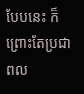បែបនេះ ក៏ព្រោះតែប្រជាពល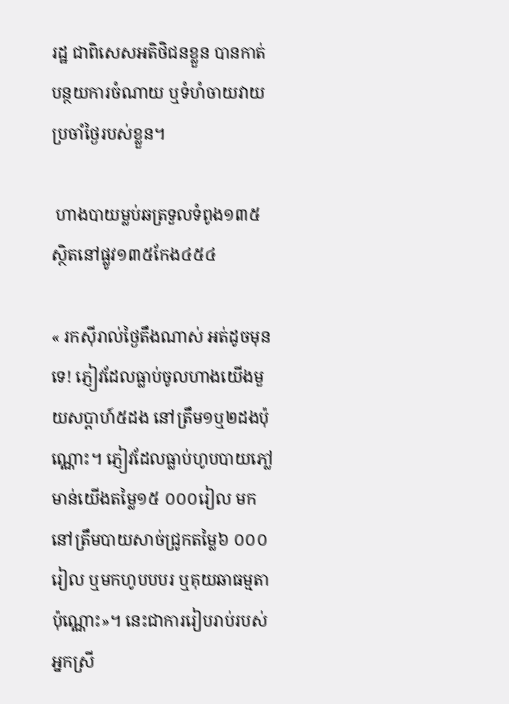រដ្ឋ ជាពិសេសអតិថិជនខ្លួន បានកាត់បន្ថយការចំណាយ ឬទំហំចាយវាយប្រចាំថ្ងៃរបស់ខ្លួន។

 ហាងបាយម្លប់ឆត្រទួលទំពូង១៣៥ ស្ថិតនៅផ្លូវ១៣៥កែង៤៥៤

« រកស៊ីរាល់ថ្ងៃតឹងណាស់ អត់ដូចមុនទេ! ភ្ញៀវដែលធ្លាប់ចូលហាងយើងមួយសប្តាហ៍៥ដង នៅត្រឹម១ឬ២ដងប៉ុណ្ណោះ។ ភ្ញៀវដែលធ្លាប់ហូបបាយភៅ្លមាន់យើងតម្លៃ១៥ ០០០រៀល មកនៅត្រឹមបាយសាច់ជ្រូកតម្លៃ៦ ០០០រៀល ឬមកហូបបបរ ឬគុយឆាធម្មតាប៉ុណ្ណោះ»។ នេះជាការរៀបរាប់របស់អ្នកស្រី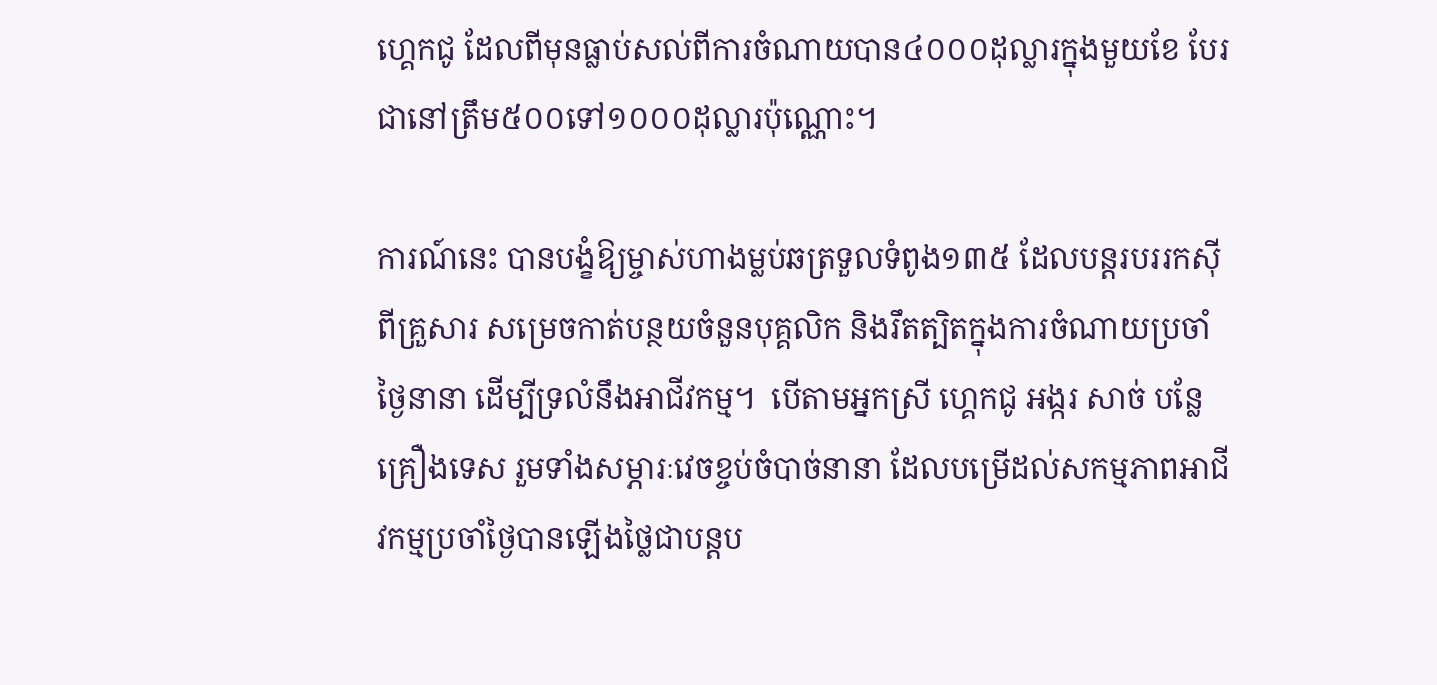ហ្គេកជូ ដែលពីមុនធ្លាប់សល់ពីការចំណាយបាន៤០០០ដុល្លារក្នុងមួយខែ បែរជានៅត្រឹម៥០០ទៅ១០០០ដុល្លារប៉ុណ្ណោះ។

ការណ៍នេះ បានបង្ខំឱ្យម្ចាស់ហាងម្លប់ឆត្រទួលទំពូង១៣៥ ដែលបន្តរបររកស៊ីពីគ្រួសារ សម្រេចកាត់បន្ថយចំនួនបុគ្គលិក និងរឹតត្បិតក្នុងការចំណាយប្រចាំថ្ងៃនានា ដើម្បីទ្រលំនឹងអាជីវកម្ម។  បើតាមអ្នកស្រី ហ្គេកជូ អង្ករ សាច់ បន្លែ គ្រឿងទេស រួមទាំងសម្ភារៈវេចខ្ចប់ចំបាច់នានា ដែលបម្រើដល់សកម្មភាពអាជីវកម្មប្រចាំថ្ងៃបានឡើងថ្លៃជាបន្តប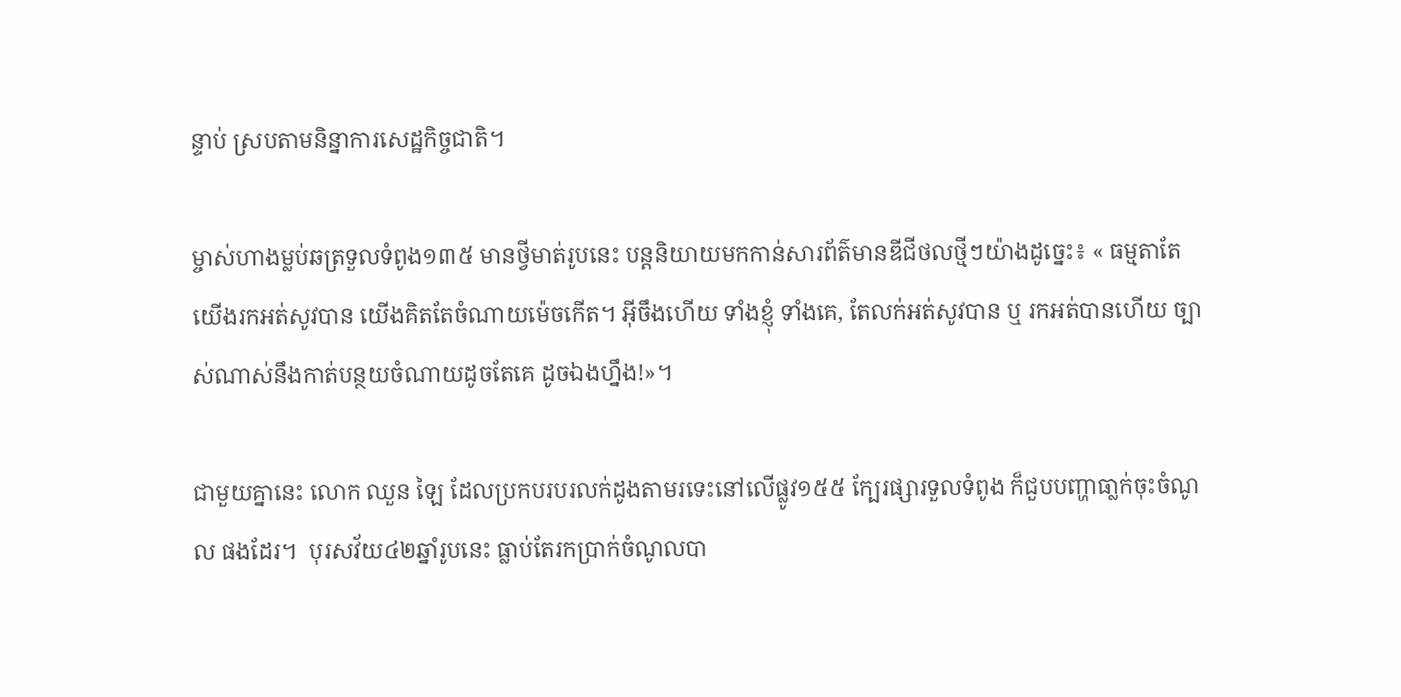ន្ទាប់ ស្របតាមនិន្នាការសេដ្ឋកិច្ចជាតិ។

ម្ចាស់ហាងម្លប់ឆត្រទួលទំពូង១៣៥ មានថ្វីមាត់រូបនេះ បន្តនិយាយមកកាន់សារព័ត៌មានឌីជីថលថ្មីៗយ៉ាងដូច្នេះ៖ « ធម្មតាតែយើងរកអត់សូវបាន យើងគិតតែចំណាយម៉េចកើត។ អ៊ីចឹងហើយ ទាំងខ្ញុំ ទាំងគេ, តែលក់អត់សូវបាន ឬ រកអត់បានហើយ ច្បាស់ណាស់នឹងកាត់បន្ថយចំណាយដូចតែគេ ដូចឯងហ្នឹង!»។

ជាមួយគ្នានេះ លោក ឈួន ឡៃ ដែលប្រកបរបរលក់ដូងតាមរទេះនៅលើផ្លូវ១៥៥ ក្បែរផ្សារទួលទំពូង ក៏ជួបបញ្ហាធា្លក់ចុះចំណូល ផងដែរ។  បុរសវ័យ៤២ឆ្នាំរូបនេះ ធ្លាប់តែរកប្រាក់ចំណូលបា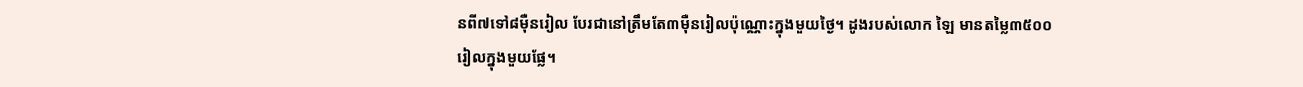នពី៧ទៅ៨ម៉ឺនរៀល បែរជានៅត្រឹមតែ៣ម៉ឺនរៀលប៉ុណ្ណោះក្នុងមួយថ្ងៃ។ ដូងរបស់លោក ឡៃ មានតម្លៃ៣៥០០រៀលក្នុងមួយផ្លែ។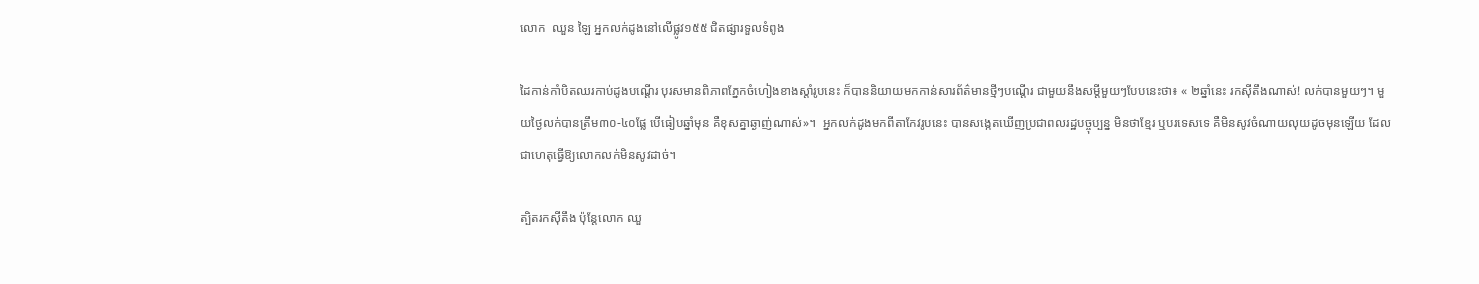លោក  ឈួន ឡៃ អ្នកលក់ដូងនៅលើផ្លូវ១៥៥ ជិតផ្សារទួលទំពូង

ដៃកាន់កាំបិតឈរកាប់ដូងបណ្តើរ បុរសមានពិភាពភ្នែកចំហៀងខាងស្តាំរូបនេះ ក៏បាននិយាយមកកាន់សារព័ត៌មានថ្មីៗបណ្តើរ ជាមួយនឹងសម្តីមួយៗបែបនេះថា៖ « ២ឆ្នាំនេះ រកស៊ីតឹងណាស់! លក់បានមួយៗ។ មួយថ្ងៃលក់បានត្រឹម៣០-៤០ផ្លែ បើធៀបឆ្នាំមុន គឺខុសគ្នាឆ្ងាញ់ណាស់»។  អ្នកលក់ដូងមកពីតាកែវរូបនេះ បានសង្កេតឃើញប្រជាពលរដ្ឋបច្ចុប្បន្ន មិនថាខ្មែរ ឬបរទេសទេ គឺមិនសូវចំណាយលុយដូចមុនឡើយ ដែលជាហេតុធ្វើឱ្យលោកលក់មិនសូវដាច់។

ត្បិតរកស៊ីតឹង ប៉ុន្តែលោក ឈួ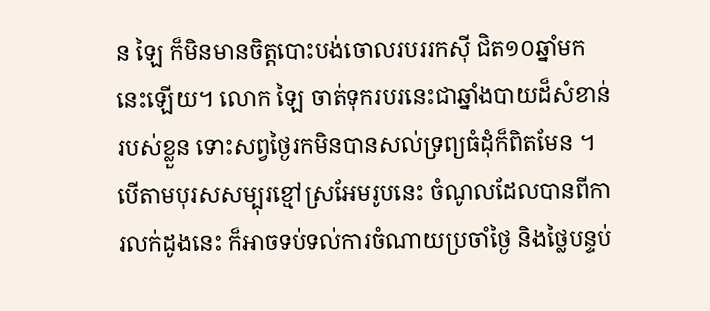ន ឡៃ ក៏មិនមានចិត្តបោះបង់ចោលរបររកស៊ី ជិត១០ឆ្នាំមកនេះឡើយ។ លោក ឡៃ ចាត់ទុករបរនេះជាឆ្នាំងបាយដ៏សំខាន់របស់ខ្លួន ទោះសព្វថ្ងៃរកមិនបានសល់ទ្រព្យធំដុំក៏ពិតមែន ។ បើតាមបុរសសម្បុរខ្មៅស្រអែមរូបនេះ ចំណូលដែលបានពីការលក់ដូងនេះ ក៏អាចទប់ទល់ការចំណាយប្រចាំថ្ងៃ និងថ្លៃបន្ទប់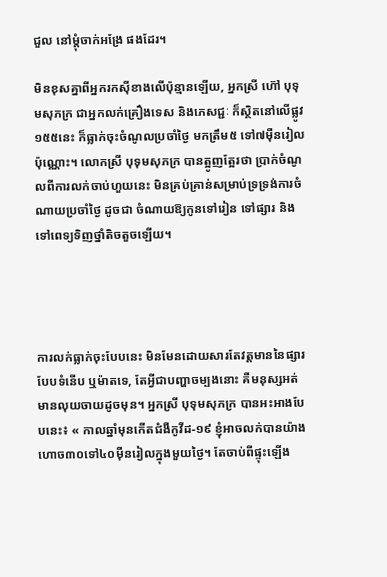ជួល នៅម្តុំចាក់អង្រែ ផងដែរ។

មិនខុសគ្នាពីអ្នករកស៊ីខាងលើប៉ុន្មានឡើយ, អ្នកស្រី ហ៊ៅ បុទុមសុភក្រ ជាអ្នកលក់គ្រឿងទេស និងភេសជ្ជៈ ក៏ស្ថិតនៅលើផ្លូវ១៥៥នេះ ក៏ធ្លាក់ចុះចំណូលប្រចាំថ្ងៃ មកត្រឹម៥ ទៅ៧ម៉ឺនរៀលប៉ុណ្ណោះ។ លោកស្រី បុទុមសុភក្រ បានត្អូញត្អែរថា ប្រាក់ចំណូលពីការលក់ចាប់ហួយនេះ មិនគ្រប់គ្រាន់សម្រាប់ទ្រទ្រង់ការចំណាយប្រចាំថ្ងៃ ដូចជា ចំណាយឱ្យកូនទៅរៀន ទៅផ្សារ និងទៅពេទ្យទិញថ្នាំតិចតួចឡើយ។




ការលក់ធ្លាក់ចុះបែបនេះ មិនមែនដោយសារតែវត្តមាននៃផ្សារបែបទំនើប ឬម៉ាតទេ, តែអ្វីជាបញ្ហាចម្បងនោះ គឺមនុស្សអត់មានលុយចាយដូចមុន។ អ្នកស្រី បុទុមសុភក្រ បានអះអាងបែបនេះ៖ « កាលឆ្នាំមុនកើតជំងឺកូវីដ-១៩ ខ្ញុំអាចលក់បានយ៉ាងហោច៣០ទៅ៤០ម៉ឺនរៀលក្នុងមួយថ្ងៃ។ តែចាប់ពីផ្ទុះឡើង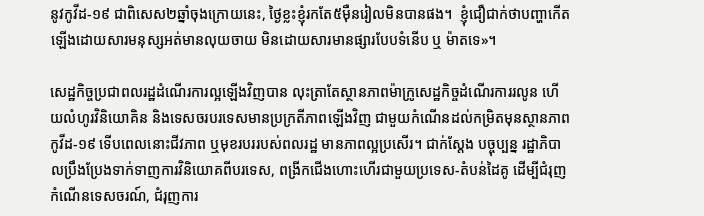នូវកូវីដ-១៩ ជាពិសេស២ឆ្នាំចុងក្រោយនេះ, ថ្ងៃខ្លះខ្ញុំរកតែ៥ម៉ឺនរៀលមិនបានផង។  ខ្ញុំជឿជាក់ថាបញ្ហាកើតឡើងដោយសារមនុស្សអត់មានលុយចាយ មិនដោយសារមានផ្សារបែបទំនើប ឬ ម៉ាតទេ»។

សេដ្ឋកិច្ចប្រជាពលរដ្ឋដំណើរការល្អឡើងវិញបាន លុះត្រាតែស្ថានភាពម៉ាក្រូសេដ្ឋកិច្ចដំណើរការរលូន ហើយលំហូរវិនិយោគិន និងទេសចរបរទេសមានប្រក្រតីភាពឡើងវិញ ជាមួយកំណើនដល់កម្រិតមុនស្ថានភាពកូវីដ-១៩ ទើបពេលនោះជីវភាព ឬមុខរបររបស់ពលរដ្ឋ មានភាពល្អប្រសើរ។ ជាក់ស្តែង បច្ចុប្បន្ន រដ្ឋាភិបាលប្រឹងប្រែងទាក់ទាញការវិនិយោគពីបរទេស, ពង្រីកជើងហោះហើរជាមួយប្រទេស-តំបន់ដៃគូ ដើម្បីជំរុញកំណើនទេសចរណ៍, ជំរុញការ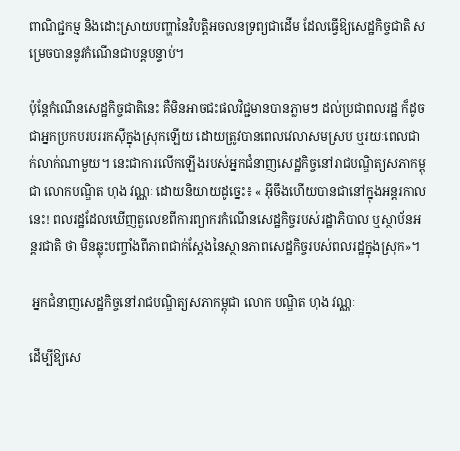ពាណិជ្ជកម្ម និងដោះស្រាយបញ្ហានៃវិបត្តិអចលនទ្រព្យជាដើម ដែលធ្វើឱ្យសេដ្ឋកិច្ចជាតិ សម្រេចបាននូវកំណើនជាបន្តបន្ទាប់។

ប៉ុន្តែកំណើនសេដ្ឋកិច្ចជាតិនេះ គឺមិនអាចជះផលវិជ្ជមានបានភ្លាមៗ ដល់ប្រជាពលរដ្ឋ ក៏ដូចជាអ្នកប្រកបរបររកស៊ីក្នុងស្រុកឡើយ ដោយត្រូវបានពេលវេលាសមស្រប ឬរយៈពេលជាក់លាក់ណាមួយ។ នេះជាការលើកឡើងរបស់អ្នកជំនាញសេដ្ឋកិច្ចនៅរាជបណ្ឌិត្យសភាកម្ពុជា លោកបណ្ឌិត ហុង វណ្ណៈ ដោយនិយាយដូច្នេះ៖ « អ៊ីចឹងហើយបានជានៅក្នុងអន្តរកាលនេះ! ពលរដ្ឋដែលឃើញតួលេខពីការព្យាករកំណើនសេដ្ឋកិច្ចរបស់រដ្ឋាភិបាល ឬស្ថាប័នអន្តរជាតិ ថា មិនឆ្លុះបញ្ចាំងពីភាពជាក់ស្តែងនៃស្ថានភាពសេដ្ឋកិច្ចរបស់ពលរដ្ឋក្នុងស្រុក»។

 អ្នកជំនាញសេដ្ឋកិច្ចនៅរាជបណ្ឌិត្យសភាកម្ពុជា លោក បណ្ឌិត ហុង វណ្ណៈ

ដើម្បីឱ្យសេ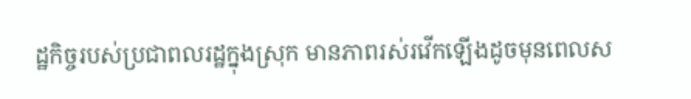ដ្ឋកិច្ចរបស់ប្រជាពលរដ្ឋក្នុងស្រុក មានភាពរស់រវើកឡើងដូចមុនពេលស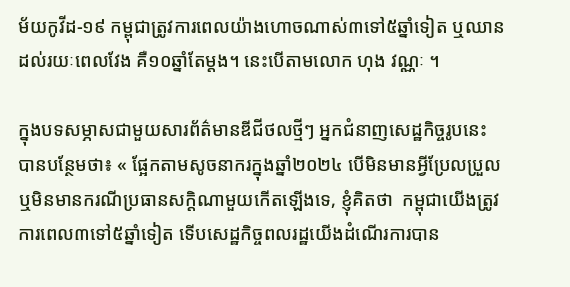ម័យកូវីដ-១៩ កម្ពុជាត្រូវការពេលយ៉ាងហោចណាស់៣ទៅ៥ឆ្នាំទៀត ឬឈានដល់រយៈពេលវែង គឺ១០ឆ្នាំតែម្តង។ នេះបើតាមលោក ហុង វណ្ណៈ ។

ក្នុងបទសម្ភាសជាមួយសារព័ត៌មានឌីជីថលថ្មីៗ អ្នកជំនាញសេដ្ឋកិច្ចរូបនេះ បានបន្ថែមថា៖ « ផ្អែកតាមសូចនាករក្នុងឆ្នាំ២០២៤ បើមិនមានអ្វីប្រែលប្រួល ឬមិនមានករណីប្រធានសក្តិណាមួយកើតឡើងទេ, ខ្ញុំគិតថា  កម្ពុជាយើងត្រូវការពេល៣ទៅ៥ឆ្នាំទៀត ទើបសេដ្ឋកិច្ចពលរដ្ឋយើងដំណើរការបាន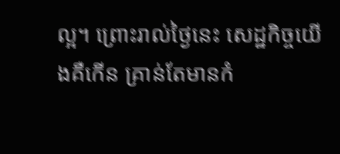ល្អ។ ព្រោះរាល់ថ្ងៃនេះ សេដ្ឋកិច្ចយើងគឺកើន គ្រាន់តែមានកំ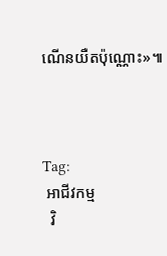ណើនយឺតប៉ុណ្ណោះ»៕



Tag:
 អាជីវកម្ម
  វិ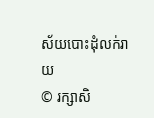ស័យបោះដុំលក់រាយ
© រក្សាសិ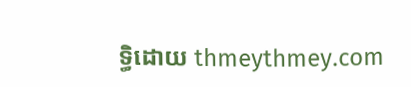ទ្ធិដោយ thmeythmey.com